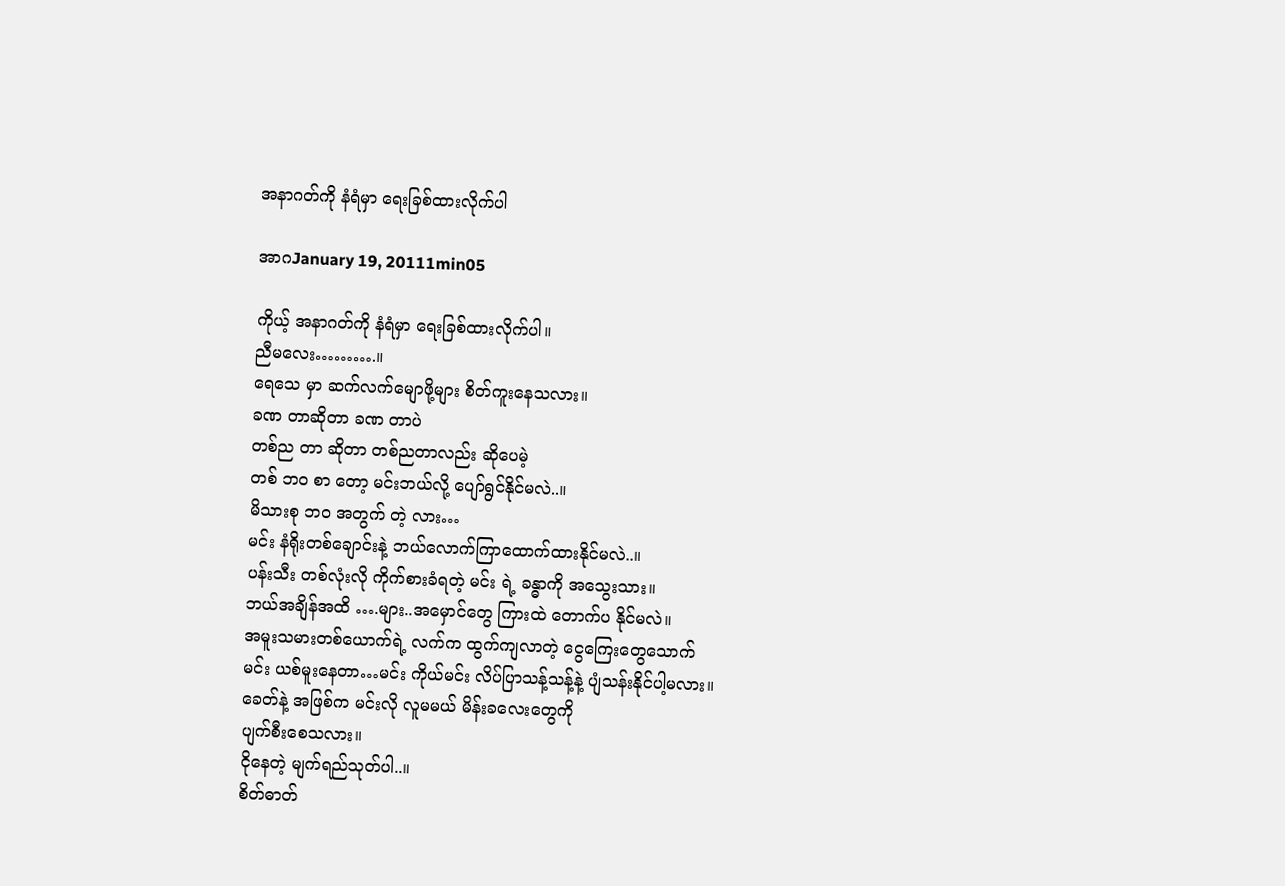အနာဂတ်ကို နံရံမှာ ရေးခြစ်ထားလိုက်ပါ

အာဂJanuary 19, 20111min05

ကိုယ့် အနာဂတ်ကို နံရံမှာ ရေးခြစ်ထားလိုက်ပါ။
ညီမလေး……….။
ရေသေ မှာ ဆက်လက်မျောဖို့များ စိတ်ကူးနေသလား။
ခဏ တာဆိုတာ ခဏ တာပဲ
တစ်ည တာ ဆိုတာ တစ်ညတာလည်း ဆိုပေမဲ့
တစ် ဘဝ စာ တော့ မင်းဘယ်လို့ ပျော်ရွင်နိုင်မလဲ..။
မိသားစု ဘဝ အတွက် တဲ့ လား…
မင်း နံရိုးတစ်ချောင်းနဲ့ ဘယ်လောက်ကြာထောက်ထားနိုင်မလဲ..။
ပန်းသီး တစ်လုံးလို ကိုက်စားခံရတဲ့ မင်း ရဲ့ ခန္ဓာကို အသွေးသား။
ဘယ်အချိန်အထိ ….များ..အမှောင်တွေ ကြားထဲ တောက်ပ နိုင်မလဲ။
အမူးသမားတစ်ယောက်ရဲ့ လက်က ထွက်ကျလာတဲ့ ငွေကြေးတွေသောက်
မင်း ယစ်မူးနေတာ…မင်း ကိုယ်မင်း လိပ်ပြာသန့်သန့်နဲ့ ပျံသန်းနိုင်ပါ့မလား။
ခေတ်နဲ့ အဖြစ်က မင်းလို လူမမယ် မိန်းခလေးတွေကို
ပျက်စီးစေသလား။
ငိုနေတဲ့ မျက်ရည်သုတ်ပါ..။
စိတ်ဓာတ်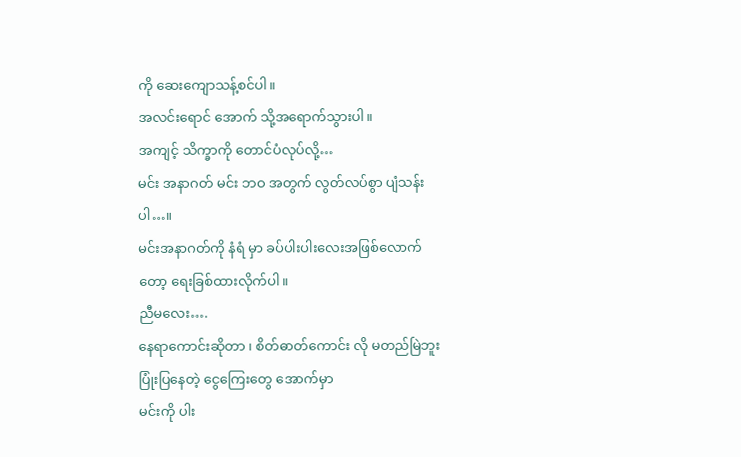ကို ဆေးကျောသန့်စင်ပါ။
အလင်းရောင် အောက် သို့အရောက်သွားပါ။
အကျင့် သိက္ခာကို တောင်ပံလုပ်လို့…
မင်း အနာဂတ် မင်း ဘဝ အတွက် လွတ်လပ်စွာ ပျံသန်းပါ…။
မင်းအနာဂတ်ကို နံရံ မှာ ခပ်ပါးပါးလေးအဖြစ်လောက်တော့ ရေးခြစ်ထားလိုက်ပါ။
ညီမလေး….
နေရာကောင်းဆိုတာ ၊ စိတ်ဓာတ်ကောင်း လို မတည်မြဲဘူး
ပြုံးပြနေတဲ့ ငွေကြေးတွေ အောက်မှာ
မင်းကို ပါး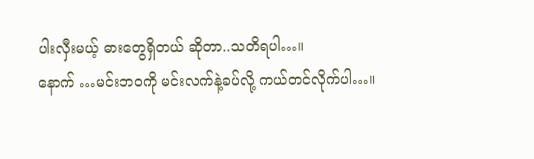ပါးလှီးမယ့် ဓားတွေရှိတယ် ဆိုတာ..သတိရပါ…။
နောက် …မင်းဘဝကို မင်းလက်နဲ့ခပ်လို့ ကယ်တင်လိုက်ပါ…။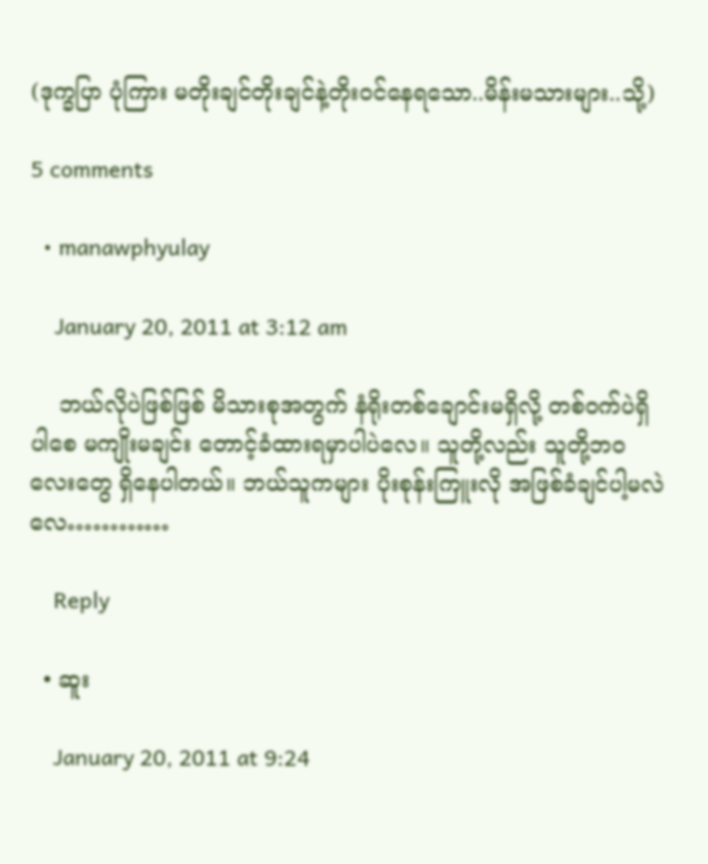(ဒုက္ခပြာ ပုံကြား မတိုးချင်တိုးချင်နဲ့တိုးဝင်နေရသော..မိန်းမသားများ..သို့)

5 comments

  • manawphyulay

    January 20, 2011 at 3:12 am

    ဘယ်လိုပဲဖြစ်ဖြစ် မိသားစုအတွက် နံရိုးတစ်ချောင်းမရှိလို့ တစ်ဝက်ပဲရှိပါစေ မကျိုးမချင်း တောင့်ခံထားရမှာပါပဲလေ။ သူတို့လည်း သူတို့ဘဝလေးတွေ ရှိနေပါတယ်။ ဘယ်သူကများ ပိုးစုန်းကြူးလို အဖြစ်ခံချင်ပါ့မလဲလေ…………

    Reply

  • ဆူး

    January 20, 2011 at 9:24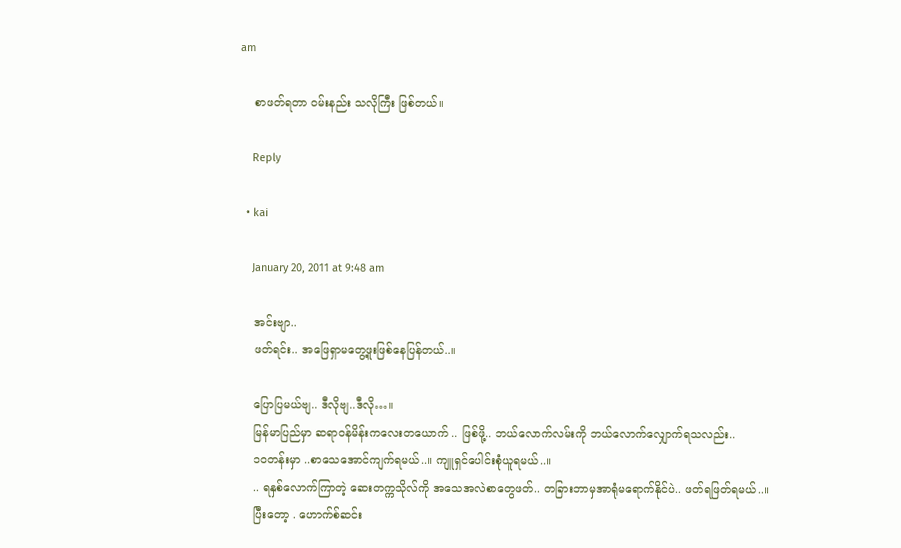am

    စာဖတ်ရတာ ဝမ်းနည်း သလိုကြီး ဖြစ်တယ်။

    Reply

  • kai

    January 20, 2011 at 9:48 am

    အင်းဗျာ..
    ဖတ်ရင်း.. အဖြေရှာမတွေ့ဖူးဖြစ်နေပြန်တယ်..။

    ပြောပြမယ်ဗျ.. ဒီလိုဗျ..ဒီလို…။
    မြန်မာပြည်မှာ ဆရာဝန်မိန်းကလေးတယောက် .. ဖြစ်ဖို့.. ဘယ်လောက်လမ်းကို ဘယ်လောက်လျှောက်ရသလည်း..
    ၁ဝတန်းမှာ ..စာသေအောင်ကျက်ရမယ်..။ ကျူရှင်ပေါင်းစုံယူရမယ်..။
    .. ရနှစ်လောက်ကြာတဲ့ ဆေးတက္ကသိုလ်ကို အသေအလဲစာတွေဖတ်.. တခြားဘာမှအာရုံမရောက်နိုင်ပဲ.. ဖတ်ရဖြတ်ရမယ်..။
    ပြီးတော့ . ဟောက်စ်ဆင်း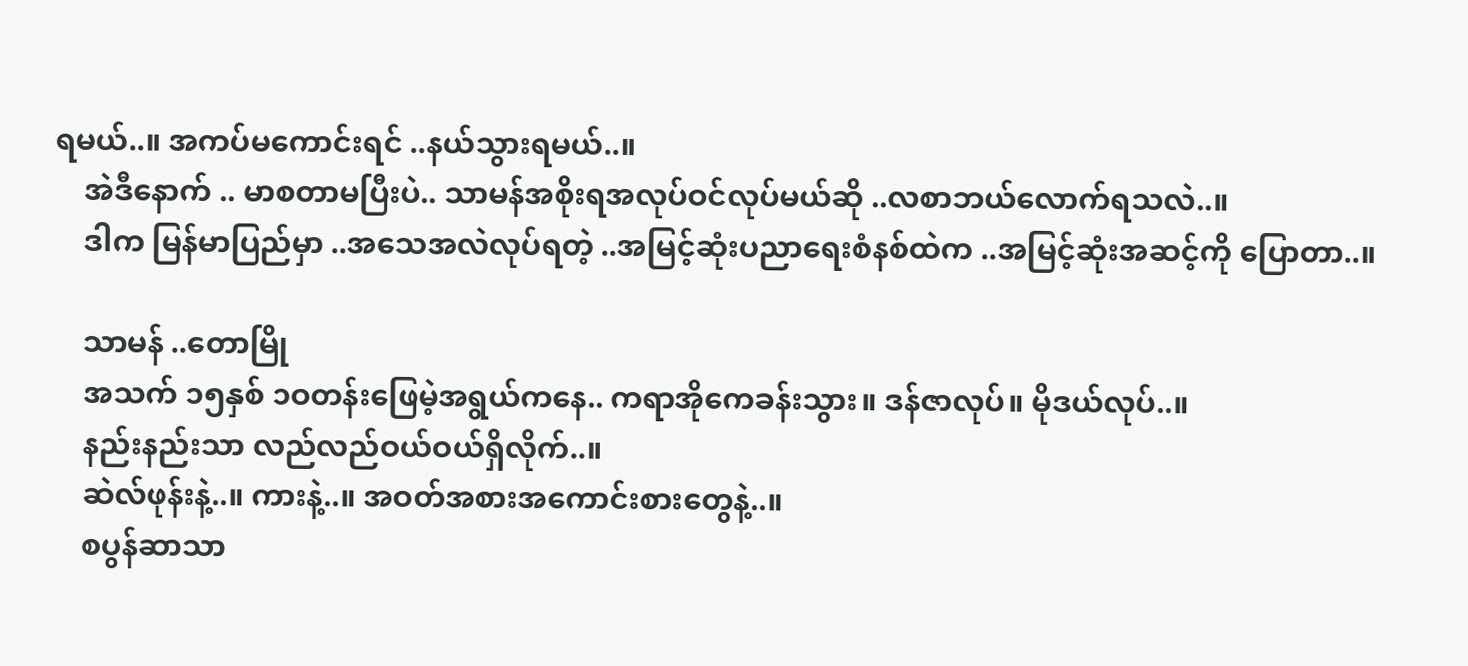ရမယ်..။ အကပ်မကောင်းရင် ..နယ်သွားရမယ်..။
    အဲဒီနောက် .. မာစတာမပြီးပဲ.. သာမန်အစိုးရအလုပ်ဝင်လုပ်မယ်ဆို ..လစာဘယ်လောက်ရသလဲ..။
    ဒါက မြန်မာပြည်မှာ ..အသေအလဲလုပ်ရတဲ့ ..အမြင့်ဆုံးပညာရေးစံနစ်ထဲက ..အမြင့်ဆုံးအဆင့်ကို ပြောတာ..။

    သာမန် ..တောမြို
    အသက် ၁၅နှစ် ၁ဝတန်းဖြေမဲ့အရွယ်ကနေ.. ကရာအိုကေခန်းသွား။ ဒန်ဇာလုပ်။ မိုဒယ်လုပ်..။
    နည်းနည်းသာ လည်လည်ဝယ်ဝယ်ရှိလိုက်..။
    ဆဲလ်ဖုန်းနဲ့..။ ကားနဲ့..။ အဝတ်အစားအကောင်းစားတွေနဲ့..။
    စပွန်ဆာသာ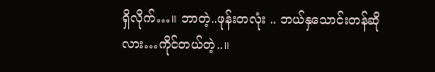ရှိလိုက်…။ ဘာတဲ့..ဖုန်းတလုံး .. ဘယ်နှသောင်းတန်ဆိုလား…ကိုင်တယ်တဲ့..။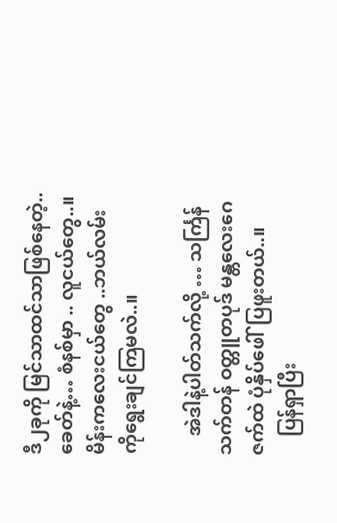ဒီ၂ခုကို မြင်သာထင်သာဖြစ်နေတဲ့..ခေတ်နဲ့… စံနစ်မှာ .. လူငယ်တွေ..။မိန်းကလေးငယ်တွေ ..ဘယ်လမ်းကိုရွေးချင်ကြမလဲ..။

    အဲဒါနဲ့ပါတ်သက်လို့ … သင်္ကြန်သက်တန် ဝတ္တူတပုဒ် မန္တလေးဂေဇက်ထဲ ပုံနှိပ်ဖေါ်ပြဖူးတယ်..။
    ပြန်ရှာပြီး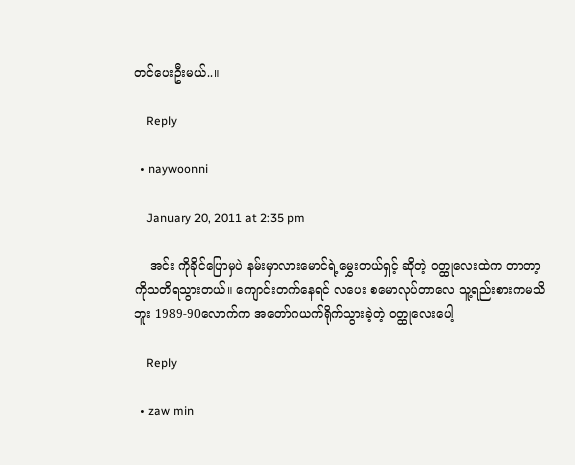တင်ပေးဦးမယ်..။

    Reply

  • naywoonni

    January 20, 2011 at 2:35 pm

    အင်း ကိုခိုင်ပြောမှပဲ နမ်းမှာလားမောင်ရဲ့မွှေးတယ်ရှင့် ဆိုတဲ့ ဝတ္ထုလေးထဲက တာတာ့ ကိုသတိရသွားတယ်။ ကျောင်းတက်နေရင် လပေး စမောလုပ်တာလေ သူ့ရည်းစားကမသိဘူး 1989-90လောက်က အတော်ဂယက်ရိုက်သွားခဲ့တဲ့ ဝတ္ထုလေးပေါ့

    Reply

  • zaw min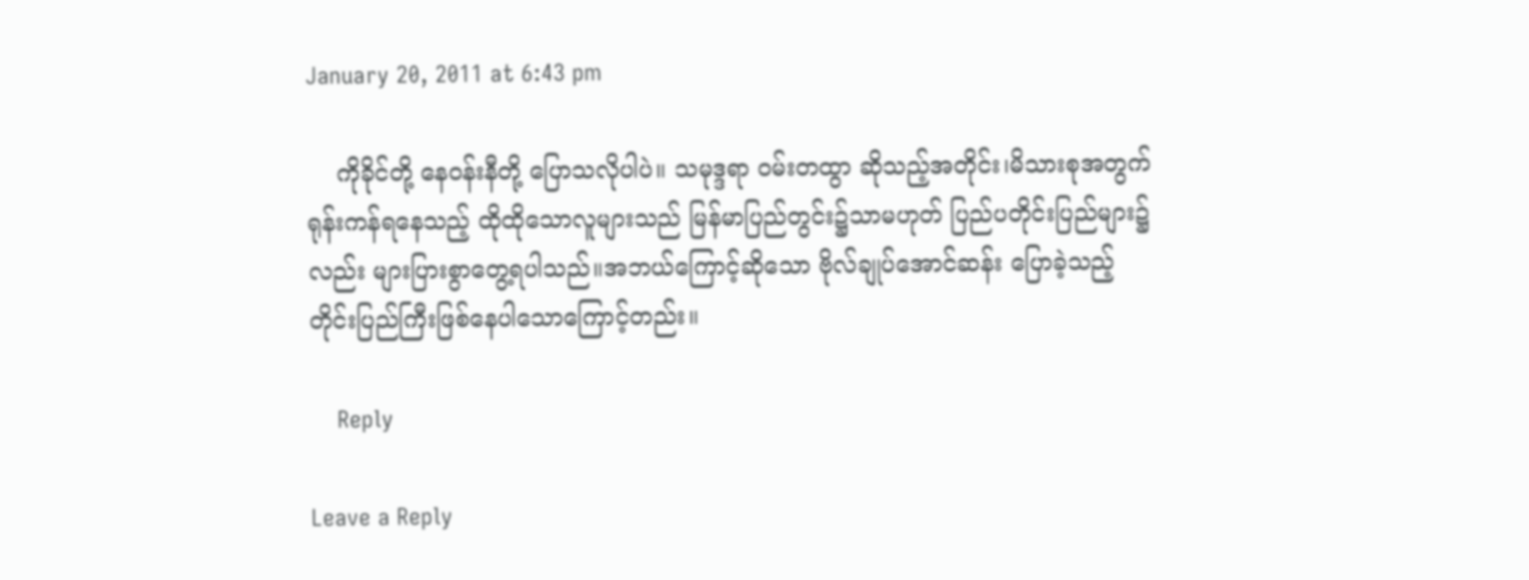January 20, 2011 at 6:43 pm

    ကိုခိုင်တို့ နေဝန်းနီတို့ ပြောသလိုပါပဲ။ သမုဒ္ဒရာ ဝမ်းတထွာ ဆိုသည့်အတိုင်း၊မိသားစုအတွက် ရုန်းကန်ရနေသည့် ထိုထိုသောလူများသည် မြန်မာပြည်တွင်း၌သာမဟုတ် ပြည်ပတိုင်းပြည်များ၌လည်း များပြားစွာတွေ့ရပါသည်။အဘယ်ကြောင့်ဆိုသော ဗိုလ်ချုပ်အောင်ဆန်း ပြောခဲ့သည့် တိုင်းပြည်ကြီးဖြစ်နေပါသောကြောင့်တည်း။

    Reply

Leave a Reply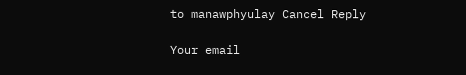to manawphyulay Cancel Reply

Your email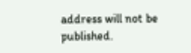address will not be published.